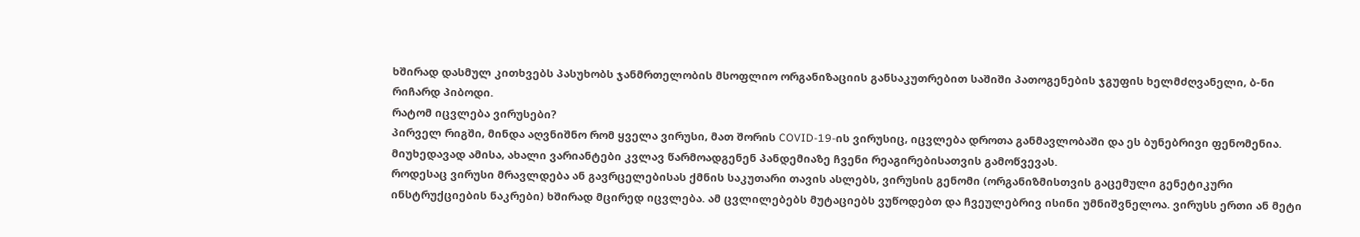ხშირად დასმულ კითხვებს პასუხობს ჯანმრთელობის მსოფლიო ორგანიზაციის განსაკუთრებით საშიში პათოგენების ჯგუფის ხელმძღვანელი, ბ-ნი რიჩარდ პიბოდი.
რატომ იცვლება ვირუსები?
პირველ რიგში, მინდა აღვნიშნო რომ ყველა ვირუსი, მათ შორის COVID-19-ის ვირუსიც, იცვლება დროთა განმავლობაში და ეს ბუნებრივი ფენომენია. მიუხედავად ამისა, ახალი ვარიანტები კვლავ წარმოადგენენ პანდემიაზე ჩვენი რეაგირებისათვის გამოწვევას.
როდესაც ვირუსი მრავლდება ან გავრცელებისას ქმნის საკუთარი თავის ასლებს, ვირუსის გენომი (ორგანიზმისთვის გაცემული გენეტიკური ინსტრუქციების ნაკრები) ხშირად მცირედ იცვლება. ამ ცვლილებებს მუტაციებს ვუწოდებთ და ჩვეულებრივ ისინი უმნიშვნელოა. ვირუსს ერთი ან მეტი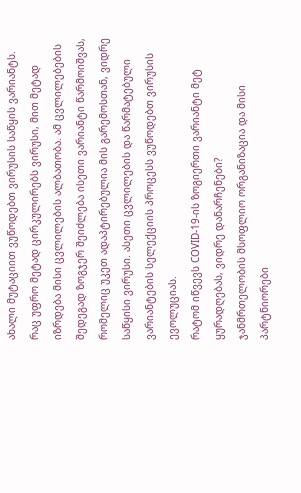ახალი მუტაციით ვუწოდებთ ვირუსის საწყის ვარიანტს.
რაც უფრო მეტად ცირკულირებს ვირუსი, მით მეტად იზრდება მისი ცვლილების ალბათობა. ამ ცვლილებების შედეგად ზოგჯერ შეიძლება ისეთი ვარიანტი წარმოიშვას, რომელიც უკეთ ადაპტირებულია მის გარემოსთან, ვიდრე საწყისი ვირუსი. ასეთი ცვლილების და წარმატებული ვარიანტების სელექციის პროცესს ვუწოდებთ ვირუსის ევოლუციას.
რატომ იწვევს COVID-19-ის ზოგიერთი ვარიანტი მეტ ყურადღებას, ვიდრე დანარჩენები?
ჯანმრთელობის მსოფლიო ორგანიზაცია და მისი პარტნიორები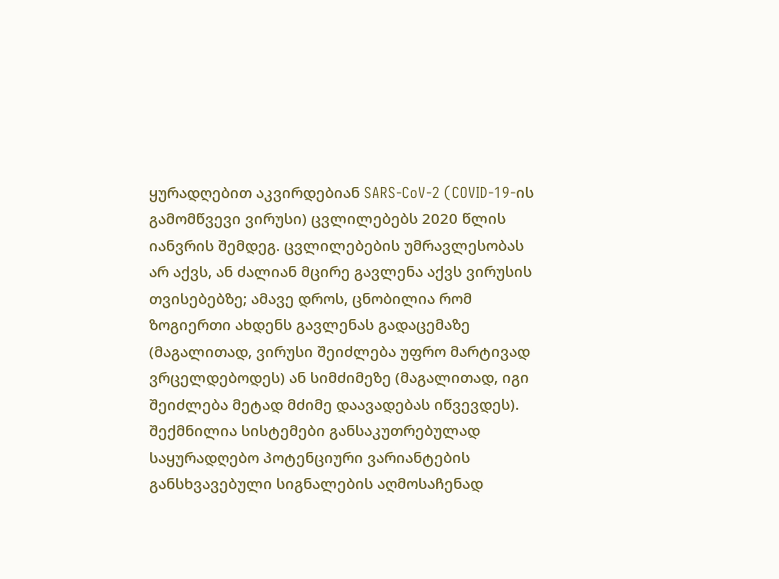ყურადღებით აკვირდებიან SARS-CoV-2 (COVID-19-ის გამომწვევი ვირუსი) ცვლილებებს 2020 წლის იანვრის შემდეგ. ცვლილებების უმრავლესობას არ აქვს, ან ძალიან მცირე გავლენა აქვს ვირუსის თვისებებზე; ამავე დროს, ცნობილია რომ ზოგიერთი ახდენს გავლენას გადაცემაზე (მაგალითად, ვირუსი შეიძლება უფრო მარტივად ვრცელდებოდეს) ან სიმძიმეზე (მაგალითად, იგი შეიძლება მეტად მძიმე დაავადებას იწვევდეს).
შექმნილია სისტემები განსაკუთრებულად საყურადღებო პოტენციური ვარიანტების განსხვავებული სიგნალების აღმოსაჩენად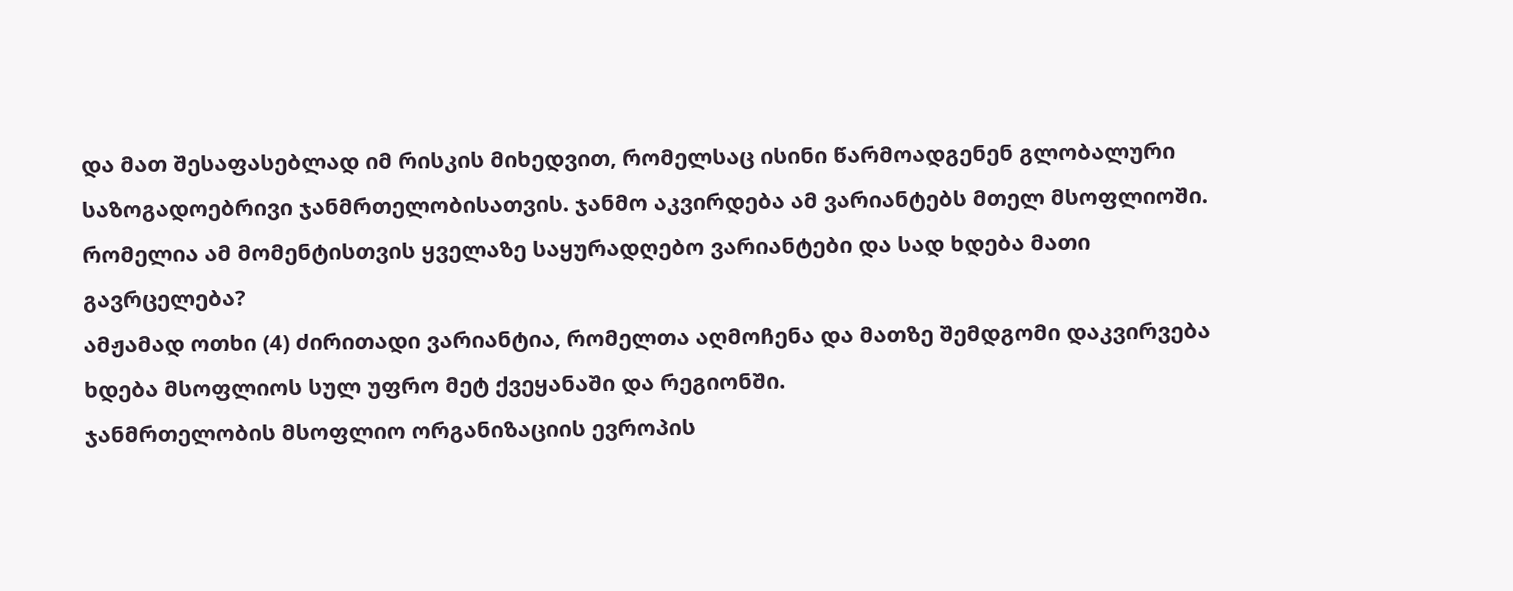და მათ შესაფასებლად იმ რისკის მიხედვით, რომელსაც ისინი წარმოადგენენ გლობალური საზოგადოებრივი ჯანმრთელობისათვის. ჯანმო აკვირდება ამ ვარიანტებს მთელ მსოფლიოში.
რომელია ამ მომენტისთვის ყველაზე საყურადღებო ვარიანტები და სად ხდება მათი გავრცელება?
ამჟამად ოთხი (4) ძირითადი ვარიანტია, რომელთა აღმოჩენა და მათზე შემდგომი დაკვირვება ხდება მსოფლიოს სულ უფრო მეტ ქვეყანაში და რეგიონში.
ჯანმრთელობის მსოფლიო ორგანიზაციის ევროპის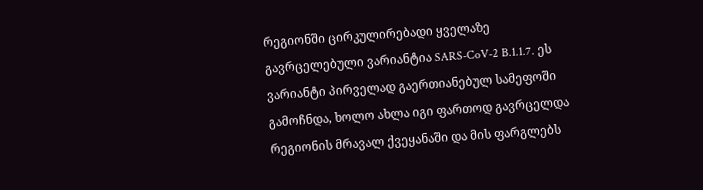რეგიონში ცირკულირებადი ყველაზე გავრცელებული ვარიანტია SARS-CoV-2 B.1.1.7. ეს ვარიანტი პირველად გაერთიანებულ სამეფოში გამოჩნდა, ხოლო ახლა იგი ფართოდ გავრცელდა რეგიონის მრავალ ქვეყანაში და მის ფარგლებს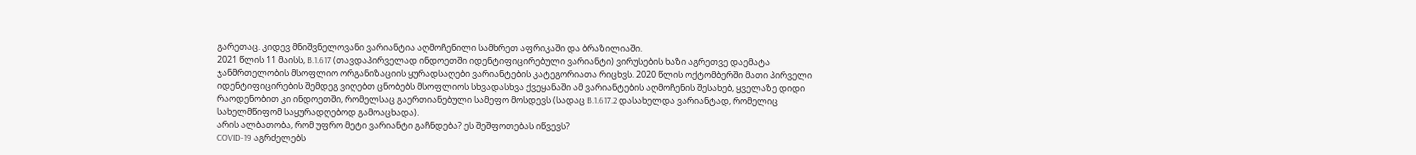გარეთაც. კიდევ მნიშვნელოვანი ვარიანტია აღმოჩენილი სამხრეთ აფრიკაში და ბრაზილიაში.
2021 წლის 11 მაისს, B.1.617 (თავდაპირველად ინდოეთში იდენტიფიცირებული ვარიანტი) ვირუსების ხაზი აგრეთვე დაემატა ჯანმრთელობის მსოფლიო ორგანიზაციის ყურადსაღები ვარიანტების კატეგორიათა რიცხვს. 2020 წლის ოქტომბერში მათი პირველი იდენტიფიცირების შემდეგ ვიღებთ ცნობებს მსოფლიოს სხვადასხვა ქვეყანაში ამ ვარიანტების აღმოჩენის შესახებ, ყველაზე დიდი რაოდენობით კი ინდოეთში, რომელსაც გაერთიანებული სამეფო მოსდევს (სადაც B.1.617.2 დასახელდა ვარიანტად, რომელიც სახელმწიფომ საყურადღებოდ გამოაცხადა).
არის ალბათობა, რომ უფრო მეტი ვარიანტი გაჩნდება? ეს შეშფოთებას იწვევს?
COVID-19 აგრძელებს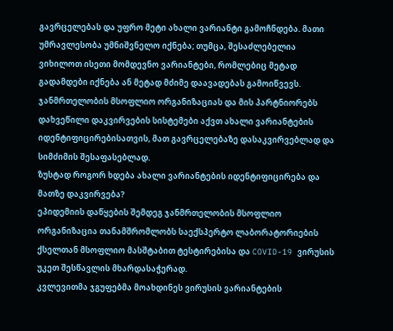გავრცელებას და უფრო მეტი ახალი ვარიანტი გამოჩნდება. მათი უმრავლესობა უმნიშვნელო იქნება; თუმცა, შესაძლებელია ვიხილოთ ისეთი მომდევნო ვარიანტები, რომლებიც მეტად გადამდები იქნება ან მეტად მძიმე დაავადებას გამოიწვევს.
ჯანმრთელობის მსოფლიო ორგანიზაციას და მის პარტნიორებს დახვეწილი დაკვირვების სისტემები აქვთ ახალი ვარიანტების იდენტიფიცირებისათვის, მათ გავრცელებაზე დასაკვირვებლად და სიმძიმის შესაფასებლად.
ზუსტად როგორ ხდება ახალი ვარიანტების იდენტიფიცირება და მათზე დაკვირვება?
ეპიდემიის დაწყების შემდეგ ჯანმრთელობის მსოფლიო ორგანიზაცია თანამშრომლობს საექსპერტო ლაბორატორიების ქსელთან მსოფლიო მასშტაბით ტესტირებისა და COVID-19 ვირუსის უკეთ შესწავლის მხარდასაჭერად.
კვლევითმა ჯგუფებმა მოახდინეს ვირუსის ვარიანტების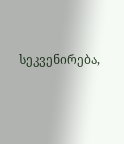სეკვენირება,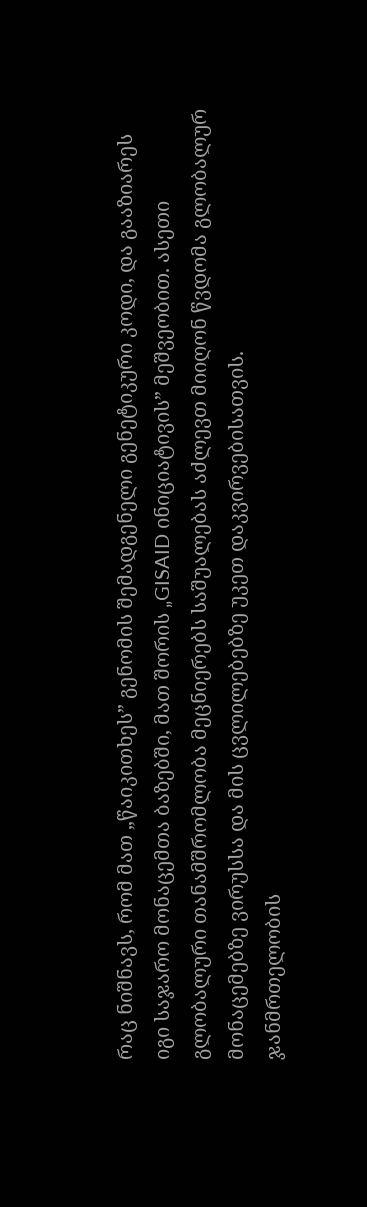რაც ნიშნავს, რომ მათ „წაიკითხეს” გენომის შემადგენელი გენეტიკური კოდი, და გააზიარეს იგი საჯარო მონაცემთა ბაზებში, მათ შორის „GISAID ინიციატივის” მეშვეობით. ასეთი გლობალური თანამშრომლობა მეცნიერებს საშუალებას აძლევთ მიიღონ წვდომა გლობალურ მონაცემებზე ვირუსსა და მის ცვლილებებზე უკეთ დაკვირვებისათვის.
ჯანმრთელობის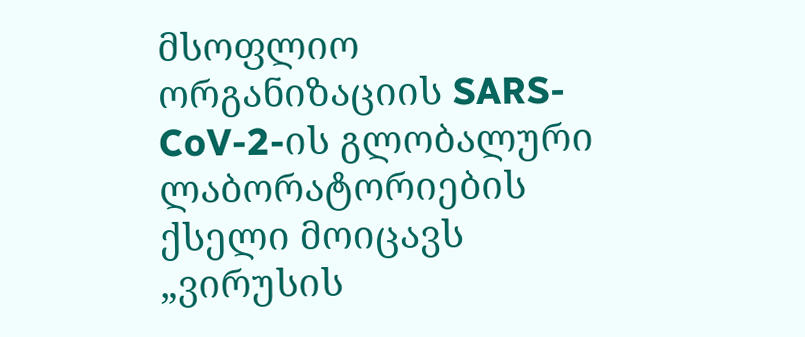მსოფლიო ორგანიზაციის SARS-CoV-2-ის გლობალური ლაბორატორიების ქსელი მოიცავს „ვირუსის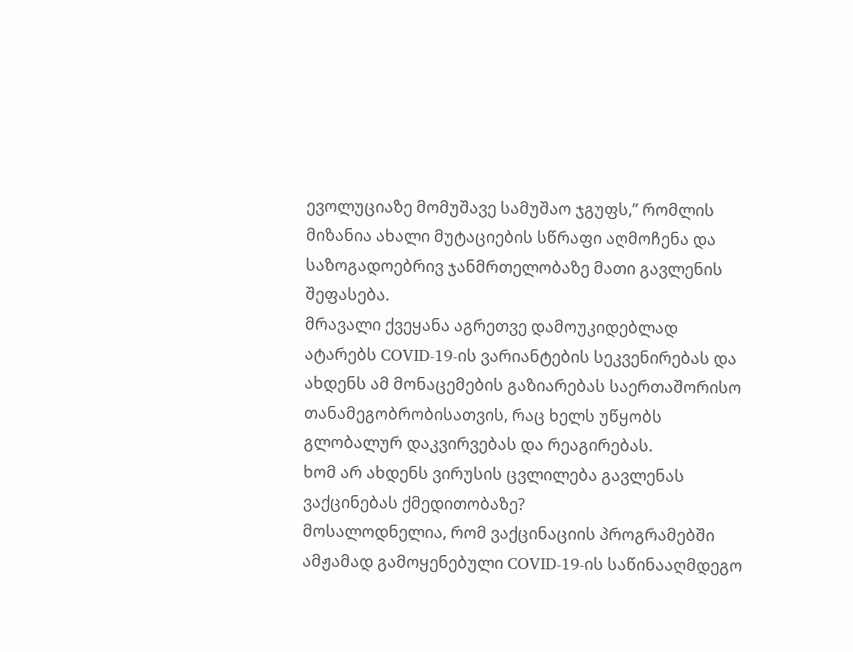ევოლუციაზე მომუშავე სამუშაო ჯგუფს,” რომლის მიზანია ახალი მუტაციების სწრაფი აღმოჩენა და საზოგადოებრივ ჯანმრთელობაზე მათი გავლენის შეფასება.
მრავალი ქვეყანა აგრეთვე დამოუკიდებლად ატარებს COVID-19-ის ვარიანტების სეკვენირებას და ახდენს ამ მონაცემების გაზიარებას საერთაშორისო თანამეგობრობისათვის, რაც ხელს უწყობს გლობალურ დაკვირვებას და რეაგირებას.
ხომ არ ახდენს ვირუსის ცვლილება გავლენას ვაქცინებას ქმედითობაზე?
მოსალოდნელია, რომ ვაქცინაციის პროგრამებში ამჟამად გამოყენებული COVID-19-ის საწინააღმდეგო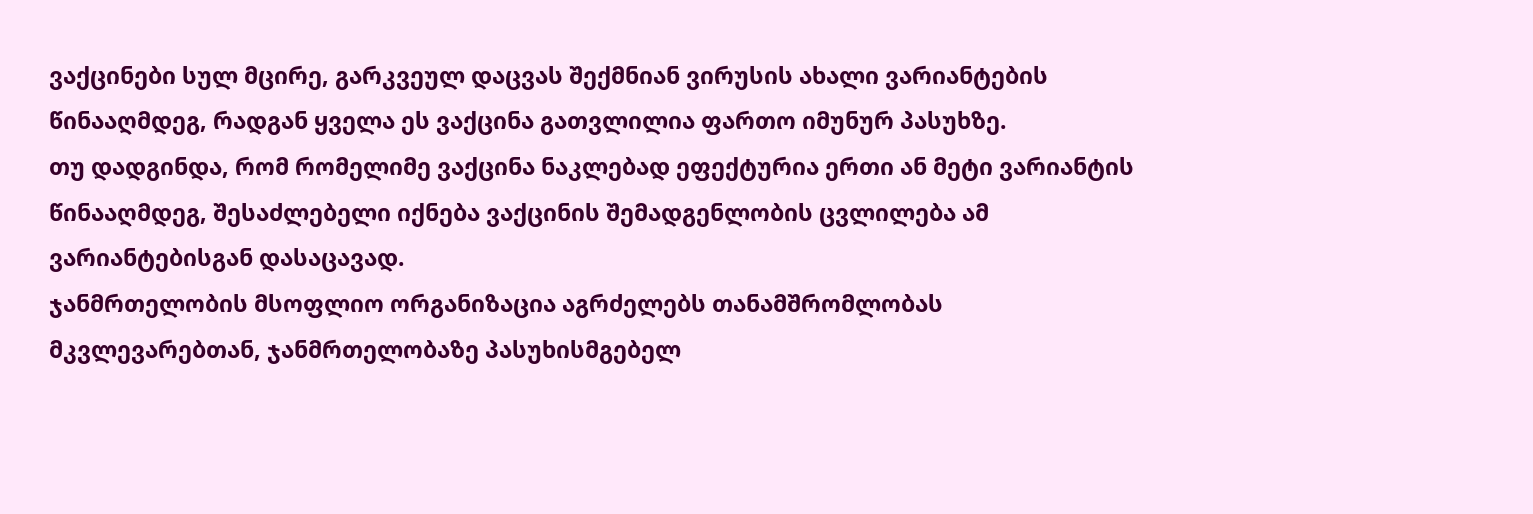ვაქცინები სულ მცირე, გარკვეულ დაცვას შექმნიან ვირუსის ახალი ვარიანტების წინააღმდეგ, რადგან ყველა ეს ვაქცინა გათვლილია ფართო იმუნურ პასუხზე.
თუ დადგინდა, რომ რომელიმე ვაქცინა ნაკლებად ეფექტურია ერთი ან მეტი ვარიანტის წინააღმდეგ, შესაძლებელი იქნება ვაქცინის შემადგენლობის ცვლილება ამ ვარიანტებისგან დასაცავად.
ჯანმრთელობის მსოფლიო ორგანიზაცია აგრძელებს თანამშრომლობას მკვლევარებთან, ჯანმრთელობაზე პასუხისმგებელ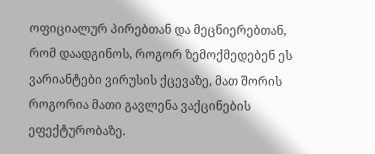ოფიციალურ პირებთან და მეცნიერებთან, რომ დაადგინოს, როგორ ზემოქმედებენ ეს ვარიანტები ვირუსის ქცევაზე, მათ შორის როგორია მათი გავლენა ვაქცინების ეფექტურობაზე.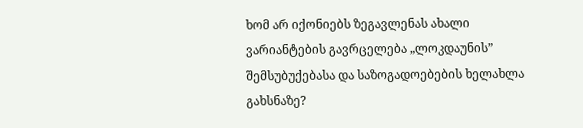ხომ არ იქონიებს ზეგავლენას ახალი ვარიანტების გავრცელება „ლოკდაუნის” შემსუბუქებასა და საზოგადოებების ხელახლა გახსნაზე?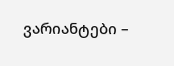ვარიანტები –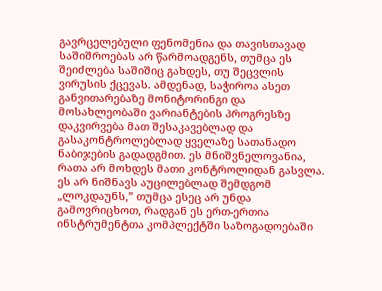გავრცელებული ფენომენია და თავისთავად საშიშროებას არ წარმოადგენს, თუმცა ეს შეიძლება საშიშიც გახდეს, თუ შეცვლის ვირუსის ქცევას. ამდენად, საჭიროა ასეთ განვითარებაზე მონიტორინგი და მოსახლეობაში ვარიანტების პროგრესზე დაკვირვება მათ შესაკავებლად და გასაკონტროლებლად ყველაზე სათანადო ნაბიჯების გადადგმით. ეს მნიშვნელოვანია, რათა არ მოხდეს მათი კონტროლიდან გასვლა.
ეს არ ნიშნავს აუცილებლად შემდგომ „ლოკდაუნს,” თუმცა ესეც არ უნდა გამოვრიცხოთ, რადგან ეს ერთ-ერთია ინსტრუმენტთა კომპლექტში საზოგადოებაში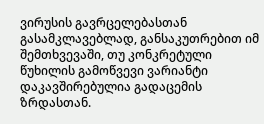ვირუსის გავრცელებასთან გასამკლავებლად, განსაკუთრებით იმ შემთხვევაში, თუ კონკრეტული წუხილის გამოწვევი ვარიანტი დაკავშირებულია გადაცემის ზრდასთან.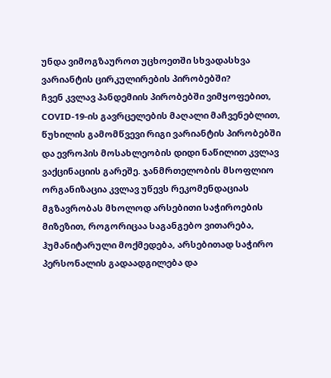უნდა ვიმოგზაუროთ უცხოეთში სხვადასხვა ვარიანტის ცირკულირების პირობებში?
ჩვენ კვლავ პანდემიის პირობებში ვიმყოფებით, COVID-19-ის გავრცელების მაღალი მაჩვენებლით, წუხილის გამომწვევი რიგი ვარიანტის პირობებში და ევროპის მოსახლეობის დიდი ნაწილით კვლავ ვაქცინაციის გარეშე. ჯანმრთელობის მსოფლიო ორგანიზაცია კვლავ უწევს რეკომენდაციას მგზავრობას მხოლოდ არსებითი საჭიროების მიზეზით, როგორიცაა საგანგებო ვითარება, ჰუმანიტარული მოქმედება, არსებითად საჭირო პერსონალის გადაადგილება და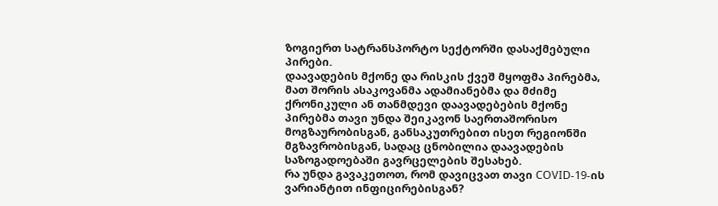ზოგიერთ სატრანსპორტო სექტორში დასაქმებული პირები.
დაავადების მქონე და რისკის ქვეშ მყოფმა პირებმა, მათ შორის ასაკოვანმა ადამიანებმა და მძიმე ქრონიკული ან თანმდევი დაავადებების მქონე პირებმა თავი უნდა შეიკავონ საერთაშორისო მოგზაურობისგან, განსაკუთრებით ისეთ რეგიონში მგზავრობისგან, სადაც ცნობილია დაავადების საზოგადოებაში გავრცელების შესახებ.
რა უნდა გავაკეთოთ, რომ დავიცვათ თავი COVID-19-ის ვარიანტით ინფიცირებისგან?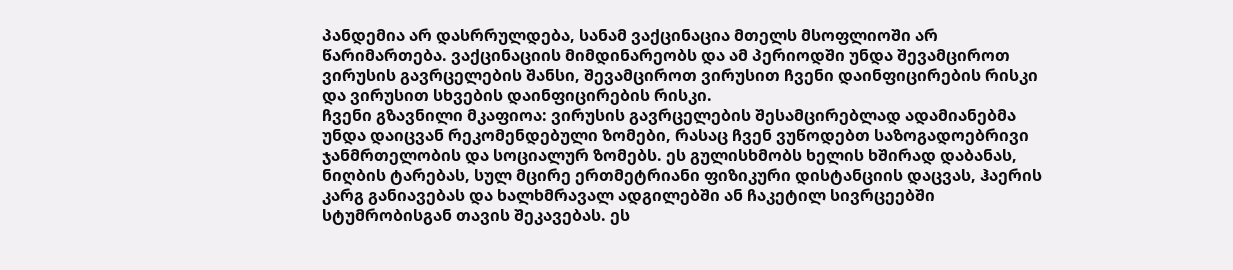პანდემია არ დასრრულდება, სანამ ვაქცინაცია მთელს მსოფლიოში არ წარიმართება. ვაქცინაციის მიმდინარეობს და ამ პერიოდში უნდა შევამციროთ ვირუსის გავრცელების შანსი, შევამციროთ ვირუსით ჩვენი დაინფიცირების რისკი და ვირუსით სხვების დაინფიცირების რისკი.
ჩვენი გზავნილი მკაფიოა: ვირუსის გავრცელების შესამცირებლად ადამიანებმა უნდა დაიცვან რეკომენდებული ზომები, რასაც ჩვენ ვუწოდებთ საზოგადოებრივი ჯანმრთელობის და სოციალურ ზომებს. ეს გულისხმობს ხელის ხშირად დაბანას, ნიღბის ტარებას, სულ მცირე ერთმეტრიანი ფიზიკური დისტანციის დაცვას, ჰაერის კარგ განიავებას და ხალხმრავალ ადგილებში ან ჩაკეტილ სივრცეებში სტუმრობისგან თავის შეკავებას. ეს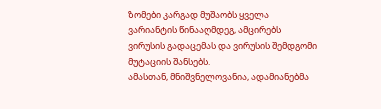ზომები კარგად მუშაობს ყველა ვარიანტის წინააღმდეგ, ამცირებს ვირუსის გადაცემას და ვირუსის შემდგომი მუტაციის შანსებს.
ამასთან, მნიშვნელოვანია, ადამიანებმა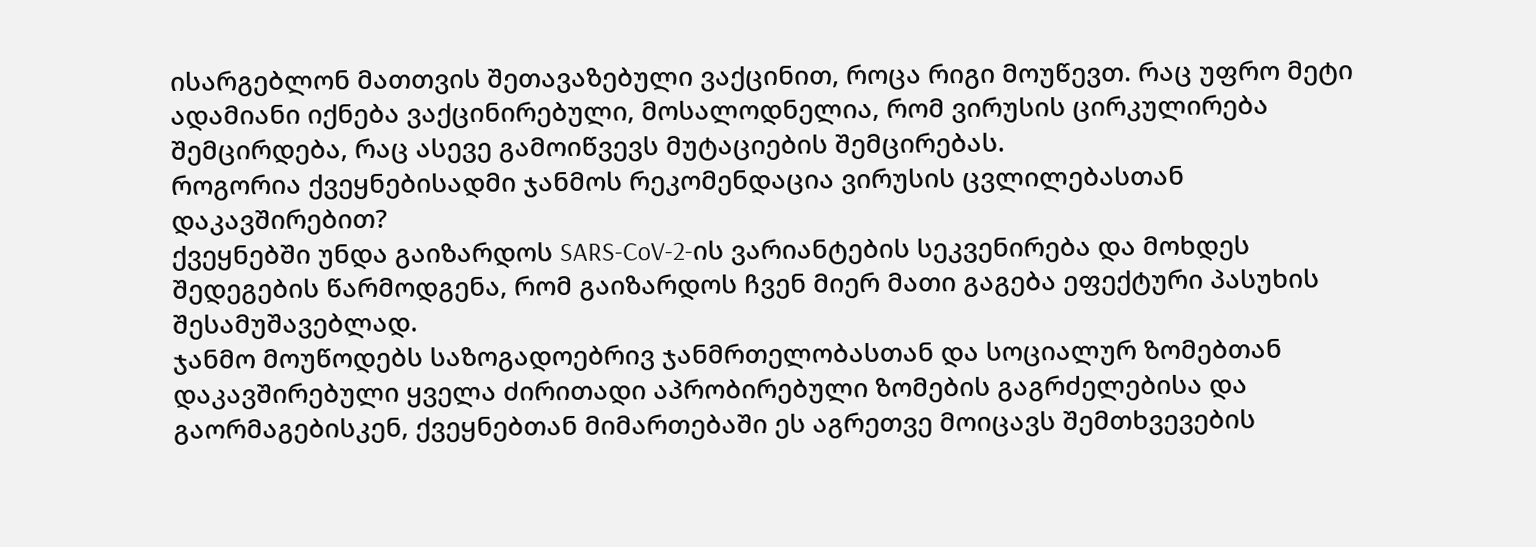ისარგებლონ მათთვის შეთავაზებული ვაქცინით, როცა რიგი მოუწევთ. რაც უფრო მეტი ადამიანი იქნება ვაქცინირებული, მოსალოდნელია, რომ ვირუსის ცირკულირება შემცირდება, რაც ასევე გამოიწვევს მუტაციების შემცირებას.
როგორია ქვეყნებისადმი ჯანმოს რეკომენდაცია ვირუსის ცვლილებასთან დაკავშირებით?
ქვეყნებში უნდა გაიზარდოს SARS-CoV-2-ის ვარიანტების სეკვენირება და მოხდეს შედეგების წარმოდგენა, რომ გაიზარდოს ჩვენ მიერ მათი გაგება ეფექტური პასუხის შესამუშავებლად.
ჯანმო მოუწოდებს საზოგადოებრივ ჯანმრთელობასთან და სოციალურ ზომებთან დაკავშირებული ყველა ძირითადი აპრობირებული ზომების გაგრძელებისა და გაორმაგებისკენ, ქვეყნებთან მიმართებაში ეს აგრეთვე მოიცავს შემთხვევების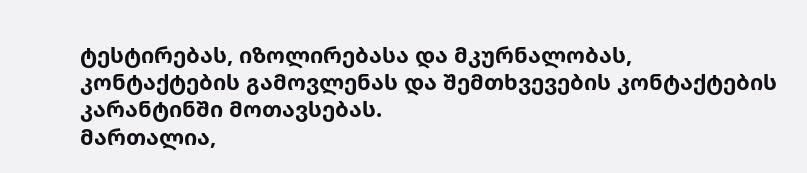ტესტირებას, იზოლირებასა და მკურნალობას, კონტაქტების გამოვლენას და შემთხვევების კონტაქტების კარანტინში მოთავსებას.
მართალია,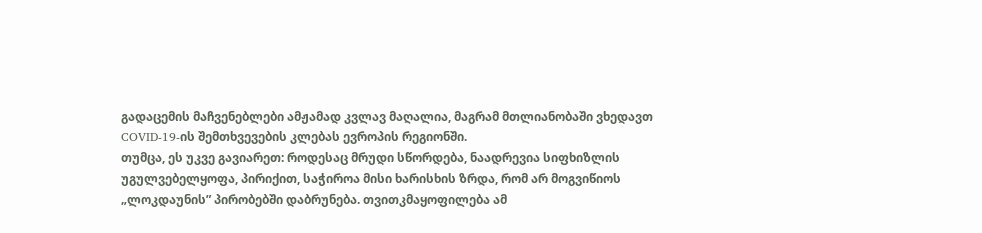გადაცემის მაჩვენებლები ამჟამად კვლავ მაღალია, მაგრამ მთლიანობაში ვხედავთ COVID-19-ის შემთხვევების კლებას ევროპის რეგიონში.
თუმცა, ეს უკვე გავიარეთ: როდესაც მრუდი სწორდება, ნაადრევია სიფხიზლის უგულვებელყოფა, პირიქით, საჭიროა მისი ხარისხის ზრდა, რომ არ მოგვიწიოს „ლოკდაუნის” პირობებში დაბრუნება. თვითკმაყოფილება ამ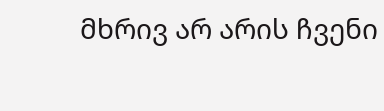მხრივ არ არის ჩვენი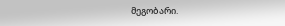მეგობარი.